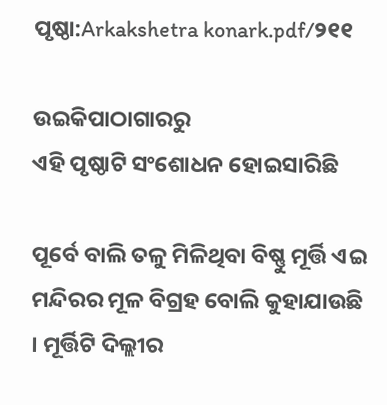ପୃଷ୍ଠା:Arkakshetra konark.pdf/୨୧୧

ଉଇକିପାଠାଗାର‌ରୁ
ଏହି ପୃଷ୍ଠାଟି ସଂଶୋଧନ ହୋଇସାରିଛି

ପୂର୍ବେ ବାଲି ତଳୁ ମିଳିଥିବା ବିଷ୍ଣୁ ମୂର୍ତ୍ତି ଏଇ ମନ୍ଦିରର ମୂଳ ବିଗ୍ରହ ବୋଲି କୁହାଯାଉଛି । ମୂର୍ତ୍ତିଟି ଦିଲ୍ଲୀର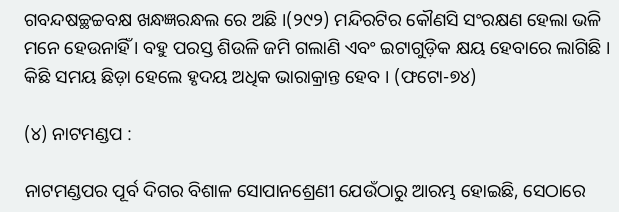ଗବନ୍ଦଷଚ୍ଛଚ୍ଚବକ୍ଷ ଖନ୍ଧଜ୍ଞରନ୍ଧଲ ରେ ଅଛି ।(୨୯୨) ମନ୍ଦିରଟିର କୌଣସି ସଂରକ୍ଷଣ ହେଲା ଭଳି ମନେ ହେଉନାହିଁ । ବହୁ ପରସ୍ତ ଶିଉଳି ଜମି ଗଲାଣି ଏବଂ ଇଟାଗୁଡ଼ିକ କ୍ଷୟ ହେବାରେ ଲାଗିଛି । କିଛି ସମୟ ଛିଡ଼ା ହେଲେ ହୃଦୟ ଅଧିକ ଭାରାକ୍ରାନ୍ତ ହେବ । (ଫଟୋ-୭୪)

(୪) ନାଟମଣ୍ଡପ :

ନାଟମଣ୍ଡପର ପୂର୍ବ ଦିଗର ବିଶାଳ ସୋପାନଶ୍ରେଣୀ ଯେଉଁଠାରୁ ଆରମ୍ଭ ହୋଇଛି, ସେଠାରେ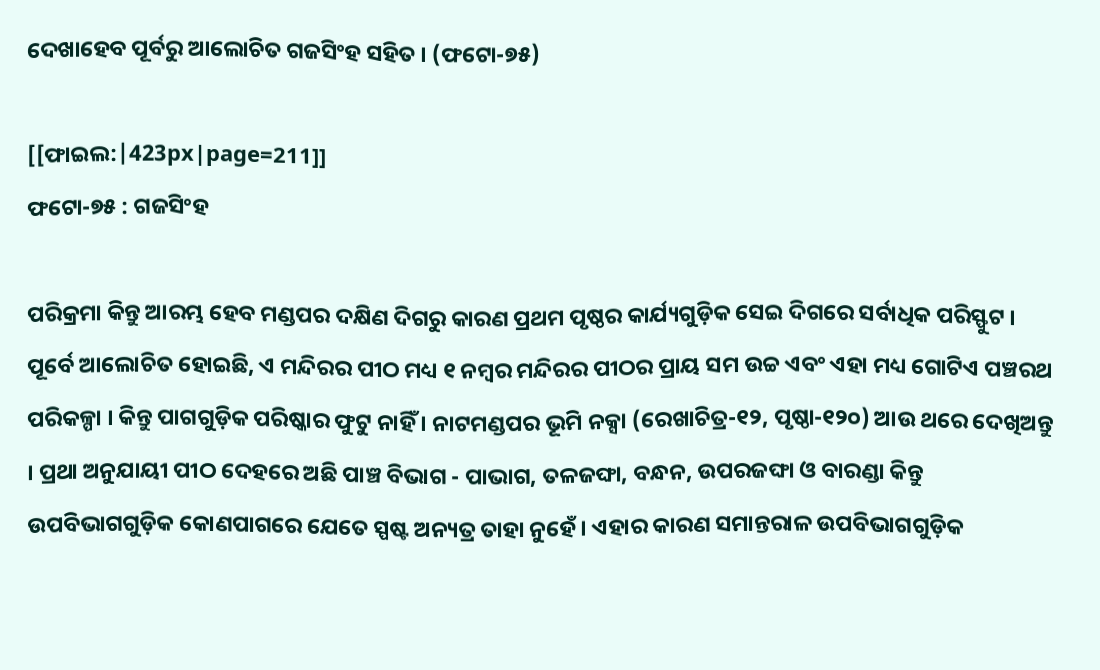ଦେଖାହେବ ପୂର୍ବରୁ ଆଲୋଚିତ ଗଜସିଂହ ସହିତ । (ଫଟୋ-୭୫)

[[ଫାଇଲ:|423px|page=211]]
ଫଟୋ-୭୫ : ଗଜସିଂହ

ପରିକ୍ରମା କିନ୍ତୁ ଆରମ୍ଭ ହେବ ମଣ୍ଡପର ଦକ୍ଷିଣ ଦିଗରୁ କାରଣ ପ୍ରଥମ ପୃଷ୍ଠର କାର୍ଯ୍ୟଗୁଡ଼ିକ ସେଇ ଦିଗରେ ସର୍ବାଧିକ ପରିସ୍ଫୁଟ । ପୂର୍ବେ ଆଲୋଚିତ ହୋଇଛି, ଏ ମନ୍ଦିରର ପୀଠ ମଧ୍ୟ ୧ ନମ୍ବର ମନ୍ଦିରର ପୀଠର ପ୍ରାୟ ସମ ଉଚ୍ଚ ଏବଂ ଏହା ମଧ୍ୟ ଗୋଟିଏ ପଞ୍ଚରଥ ପରିକଳ୍ପା । କିନ୍ତୁ ପାଗଗୁଡ଼ିକ ପରିଷ୍କାର ଫୁଟୁ ନାହିଁ । ନାଟମଣ୍ଡପର ଭୂମି ନକ୍ସା (ରେଖାଚିତ୍ର-୧୨, ପୃଷ୍ଠା-୧୨୦) ଆଉ ଥରେ ଦେଖିଅନ୍ତୁ । ପ୍ରଥା ଅନୁଯାୟୀ ପୀଠ ଦେହରେ ଅଛି ପାଞ୍ଚ ବିଭାଗ - ପାଭାଗ, ତଳଜଙ୍ଘା, ବନ୍ଧନ, ଉପରଜଙ୍ଘା ଓ ବାରଣ୍ଡା କିନ୍ତୁ ଉପବିଭାଗଗୁଡ଼ିକ କୋଣପାଗରେ ଯେତେ ସ୍ପଷ୍ଟ ଅନ୍ୟତ୍ର ତାହା ନୁହେଁ । ଏହାର କାରଣ ସମାନ୍ତରାଳ ଉପବିଭାଗଗୁଡ଼ିକ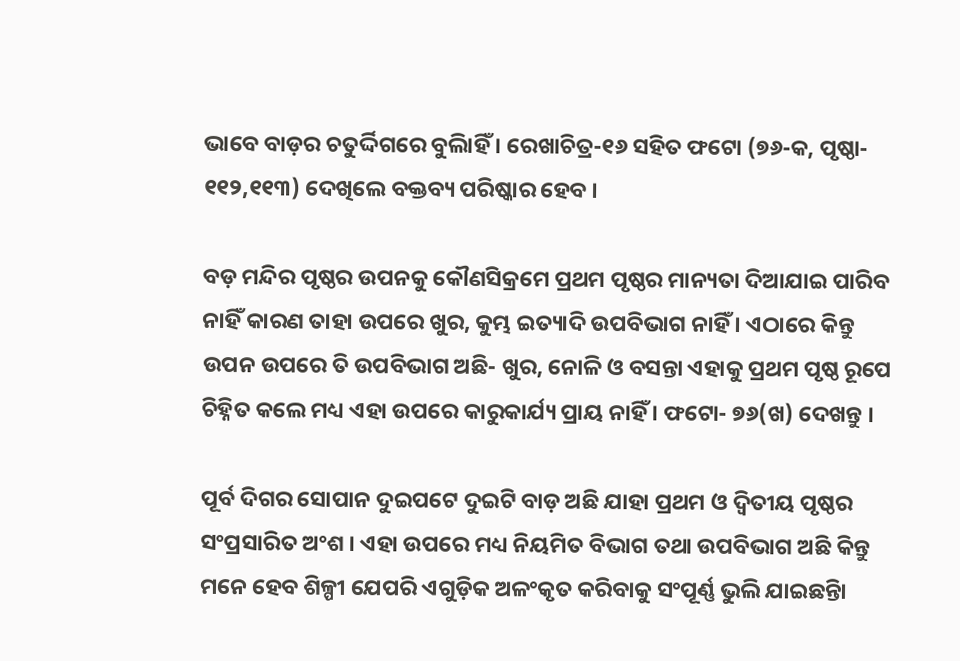ଭାବେ ବାଡ଼ର ଚତୁର୍ଦ୍ଦିଗରେ ବୁଲିାହିଁ । ରେଖାଚିତ୍ର-୧୬ ସହିତ ଫଟୋ (୭୬-କ, ପୃଷ୍ଠା- ୧୧୨,୧୧୩) ଦେଖିଲେ ବକ୍ତବ୍ୟ ପରିଷ୍କାର ହେବ ।

ବଡ଼ ମନ୍ଦିର ପୃଷ୍ଠର ଉପନକୁ କୌଣସିକ୍ରମେ ପ୍ରଥମ ପୃଷ୍ଠର ମାନ୍ୟତା ଦିଆଯାଇ ପାରିବ ନାହିଁ କାରଣ ତାହା ଉପରେ ଖୁର, କୁମ୍ଭ ଇତ୍ୟାଦି ଉପବିଭାଗ ନାହିଁ । ଏଠାରେ କିନ୍ତୁ ଉପନ ଉପରେ ତି ଉପବିଭାଗ ଅଛି- ଖୁର, ନୋଳି ଓ ବସନ୍ତା ଏହାକୁ ପ୍ରଥମ ପୃଷ୍ଠ ରୂପେ ଚିହ୍ନିତ କଲେ ମଧ୍ୟ ଏହା ଉପରେ କାରୁକାର୍ଯ୍ୟ ପ୍ରାୟ ନାହିଁ । ଫଟୋ- ୭୬(ଖ) ଦେଖନ୍ତୁ ।

ପୂର୍ବ ଦିଗର ସୋପାନ ଦୁଇପଟେ ଦୁଇଟି ବାଡ଼ ଅଛି ଯାହା ପ୍ରଥମ ଓ ଦ୍ୱିତୀୟ ପୃଷ୍ଠର ସଂପ୍ରସାରିତ ଅଂଶ । ଏହା ଉପରେ ମଧ୍ୟ ନିୟମିତ ବିଭାଗ ତଥା ଉପବିଭାଗ ଅଛି କିନ୍ତୁ ମନେ ହେବ ଶିଳ୍ପୀ ଯେପରି ଏଗୁଡ଼ିକ ଅଳଂକୃତ କରିବାକୁ ସଂପୂର୍ଣ୍ଣ ଭୁଲି ଯାଇଛନ୍ତିା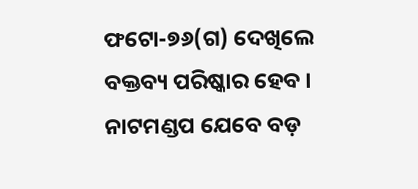ଫଟୋ-୭୬(ଗ) ଦେଖିଲେ ବକ୍ତବ୍ୟ ପରିଷ୍କାର ହେବ । ନାଟମଣ୍ଡପ ଯେବେ ବଡ଼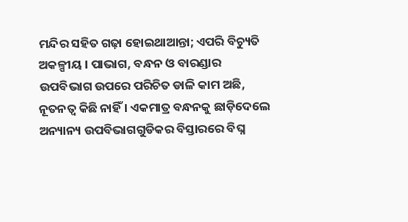ମନ୍ଦିର ସହିତ ଗଢ଼ା ହୋଇଥାଆନ୍ତା; ଏପରି ବିଚ୍ୟୁତି ଅକଳ୍ପୀୟ । ପାଭାଗ, ବନ୍ଧନ ଓ ବାରଣ୍ଡାର ଉପବିଭାଗ ଉପରେ ପରିଚିତ ଡାଳି କାମ ଅଛି, ନୂତନତ୍ୱ କିଛି ନାହିଁ । ଏକମାତ୍ର ବନ୍ଧନକୁ ଛାଡ଼ିଦେଲେ ଅନ୍ୟାନ୍ୟ ଉପବିଭାଗଗୁଡିକର ବିସ୍ତାରରେ ବିଘ୍ନ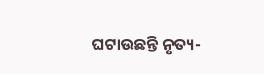ଘଟାଉଛନ୍ତି ନୃତ୍ୟ-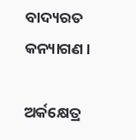ବାଦ୍ୟରତ କନ୍ୟାଗଣ ।

ଅର୍କକ୍ଷେତ୍ର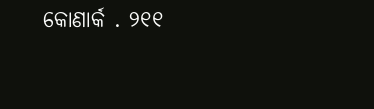କୋଣାର୍କ . ୨୧୧